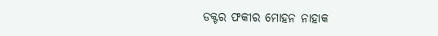ଡକ୍ଟର ଫକୀର ମୋହନ ନାହାକ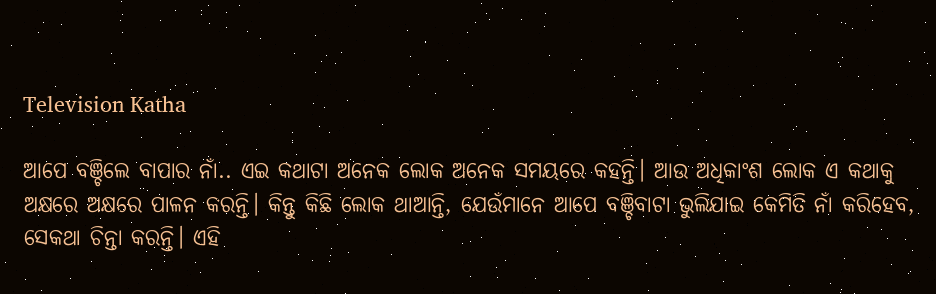Television Katha

ଆପେ ବଞ୍ଚିଲେ ବାପାର ନାଁ.. ଏଇ କଥାଟା ଅନେକ ଲୋକ ଅନେକ ସମୟରେ କହନ୍ତି। ଆଉ ଅଧିକାଂଶ ଲୋକ ଏ କଥାକୁ ଅକ୍ଷରେ ଅକ୍ଷରେ ପାଳନ କରନ୍ତି। କିନ୍ତୁ କିଛି ଲୋକ ଥାଆନ୍ତି, ଯେଉଁମାନେ ଆପେ ବଞ୍ଚିବାଟା ଭୁଲିଯାଇ କେମିତି ନାଁ କରିହେବ, ସେକଥା ଚିନ୍ତା କରନ୍ତି। ଏହି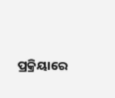ପ୍ରକ୍ରିୟାରେ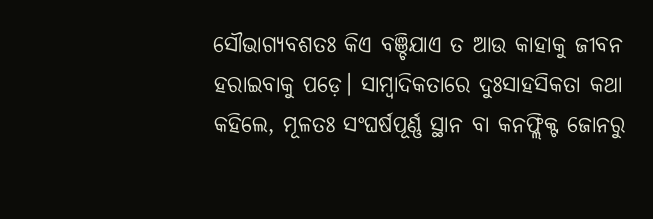ସୌଭାଗ୍ୟବଶତଃ କିଏ ବଞ୍ଚିଯାଏ ତ ଆଉ କାହାକୁ ଜୀବନ ହରାଇବାକୁ ପଡ଼େ। ସାମ୍ବାଦିକତାରେ ଦୁଃସାହସିକତା କଥା କହିଲେ, ମୂଳତଃ ସଂଘର୍ଷପୂର୍ଣ୍ଣ ସ୍ଥାନ ବା କନଫ୍ଲିକ୍ଟ ଜୋନରୁ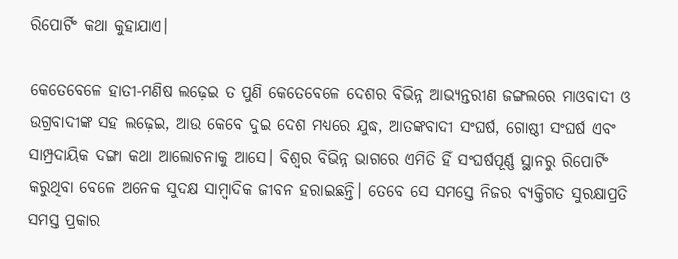ରିପୋର୍ଟିଂ କଥା କୁହାଯାଏ।

କେତେବେଳେ ହାତୀ-ମଣିଷ ଲଢ଼େଇ ତ ପୁଣି କେତେବେଳେ ଦେଶର ବିଭିନ୍ନ ଆଭ୍ୟନ୍ତରୀଣ ଜଙ୍ଗଲରେ ମାଓବାଦୀ ଓ ଉଗ୍ରବାଦୀଙ୍କ ସହ ଲଢ଼େଇ, ଆଉ କେବେ ଦୁଇ ଦେଶ ମଧ୍ୟରେ ଯୁଦ୍ଧ, ଆତଙ୍କବାଦୀ ସଂଘର୍ଷ, ଗୋଷ୍ଠୀ ସଂଘର୍ଷ ଏବଂ ସାମ୍ପ୍ରଦାୟିକ ଦଙ୍ଗା କଥା ଆଲୋଚନାକୁ ଆସେ। ବିଶ୍ୱର ବିଭିନ୍ନ ଭାଗରେ ଏମିତି ହିଁ ସଂଘର୍ଷପୂର୍ଣ୍ଣ ସ୍ଥାନରୁ ରିପୋର୍ଟିଂ କରୁଥିବା ବେଳେ ଅନେକ ସୁଦକ୍ଷ ସାମ୍ବାଦିକ ଜୀବନ ହରାଇଛନ୍ତି। ତେବେ ସେ ସମସ୍ତେ ନିଜର ବ୍ୟକ୍ତିଗତ ସୁରକ୍ଷାପ୍ରତି ସମସ୍ତ ପ୍ରକାର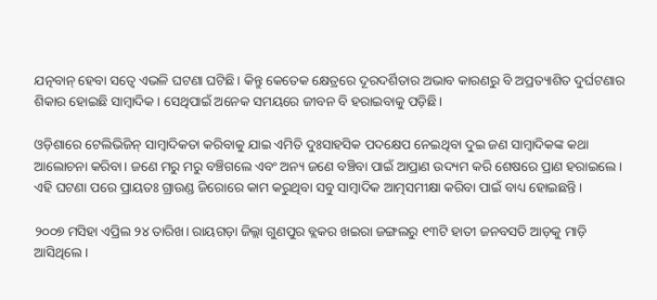ଯତ୍ନବାନ୍ ହେବା ସତ୍ୱେ ଏଭଳି ଘଟଣା ଘଟିଛି। କିନ୍ତୁ କେତେକ କ୍ଷେତ୍ରରେ ଦୂରଦର୍ଶିତାର ଅଭାବ କାରଣରୁ ବି ଅପ୍ରତ୍ୟାଶିତ ଦୁର୍ଘଟଣାର ଶିକାର ହୋଇଛି ସାମ୍ବାଦିକ। ସେଥିପାଇଁ ଅନେକ ସମୟରେ ଜୀବନ ବି ହରାଇବାକୁ ପଡ଼ିଛି।

ଓଡ଼ିଶାରେ ଟେଲିଭିଜିନ୍ ସାମ୍ବାଦିକତା କରିବାକୁ ଯାଇ ଏମିତି ଦୁଃସାହସିକ ପଦକ୍ଷେପ ନେଇଥିବା ଦୁଇ ଜଣ ସାମ୍ବାଦିକଙ୍କ କଥା ଆଲୋଚନା କରିବା। ଜଣେ ମରୁ ମରୁ ବଞ୍ଚିଗଲେ ଏବଂ ଅନ୍ୟ ଜଣେ ବଞ୍ଚିବା ପାଇଁ ଆପ୍ରାଣ ଉଦ୍ୟମ କରି ଶେଷରେ ପ୍ରାଣ ହରାଇଲେ। ଏହି ଘଟଣା ପରେ ପ୍ରାୟତଃ ଗ୍ରାଉଣ୍ଡ ଜିରୋରେ କାମ କରୁଥିବା ସବୁ ସାମ୍ବାଦିକ ଆତ୍ମସମୀକ୍ଷା କରିବା ପାଇଁ ବାଧ୍ୟ ହୋଇଛନ୍ତି।

୨୦୦୭ ମସିହା ଏପ୍ରିଲ ୨୪ ତାରିଖ। ରାୟଗଡ଼ା ଜିଲ୍ଲା ଗୁଣପୁର ବ୍ଲକର ଖଇରା ଜଙ୍ଗଲରୁ ୧୩ଟି ହାତୀ ଜନବସତି ଆଡ଼କୁ ମାଡ଼ି ଆସିଥିଲେ।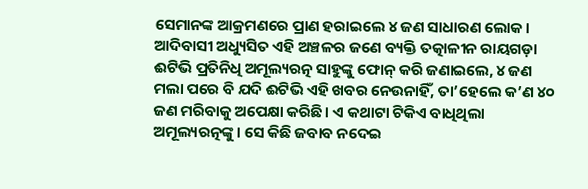ସେମାନଙ୍କ ଆକ୍ରମଣରେ ପ୍ରାଣ ହରାଇଲେ ୪ ଜଣ ସାଧାରଣ ଲୋକ। ଆଦିବାସୀ ଅଧ୍ୟୁସିତ ଏହି ଅଞ୍ଚଳର ଜଣେ ବ୍ୟକ୍ତି ତତ୍କାଳୀନ ରାୟଗଡ଼ା ଈଟିଭି ପ୍ରତିନିଧି ଅମୂଲ୍ୟରତ୍ନ ସାହୁଙ୍କୁ ଫୋନ୍ କରି ଜଣାଇଲେ, ୪ ଜଣ ମଲା ପରେ ବି ଯଦି ଈଟିଭି ଏହି ଖବର ନେଉନାହିଁ, ତା’ହେଲେ କ’ଣ ୪୦ ଜଣ ମରିବାକୁ ଅପେକ୍ଷା କରିଛି। ଏ କଥାଟା ଟିକିଏ ବାଧିଥିଲା ଅମୂଲ୍ୟରତ୍ନଙ୍କୁ। ସେ କିଛି ଜବାବ ନଦେଇ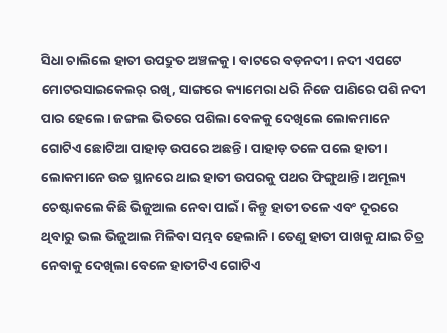ସିଧା ଚାଲିଲେ ହାତୀ ଉପଦ୍ରୁତ ଅଞ୍ଚଳକୁ। ବାଟରେ ବଡ଼ନଦୀ। ନଦୀ ଏପଟେ ମୋଟରସାଇକେଲର୍ ରଖି, ସାଙ୍ଗରେ କ୍ୟାମେରା ଧରି ନିଜେ ପାଣିରେ ପଶି ନଦୀ ପାର ହେଲେ। ଜଙ୍ଗଲ ଭିତରେ ପଶିଲା ବେଳକୁ ଦେଖିଲେ ଲୋକମାନେ ଗୋଟିଏ ଛୋଟିଆ ପାହାଡ଼ ଉପରେ ଅଛନ୍ତି। ପାହାଡ଼ ତଳେ ପଲେ ହାତୀ। ଲୋକମାନେ ଉଚ୍ଚ ସ୍ଥାନରେ ଥାଇ ହାତୀ ଉପରକୁ ପଥର ଫିଙ୍ଗୁଥାନ୍ତି। ଅମୂଲ୍ୟ ଚେଷ୍ଟାକଲେ କିଛି ଭିଜୁଆଲ ନେବା ପାଇଁ। କିନ୍ତୁ ହାତୀ ତଳେ ଏବଂ ଦୂରରେ ଥିବାରୁ ଭଲ ଭିଜୁଆଲ ମିଳିବା ସମ୍ଭବ ହେଲାନି। ତେଣୁ ହାତୀ ପାଖକୁ ଯାଇ ଚିତ୍ର ନେବାକୁ ଦେଖିଲା ବେଳେ ହାତୀଟିଏ ଗୋଟିଏ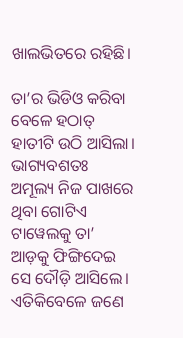ଖାଲଭିତରେ ରହିଛି।

ତା’ର ଭିଡିଓ କରିବା ବେଳେ ହଠାତ୍ ହାତୀଟି ଉଠି ଆସିଲା। ଭାଗ୍ୟବଶତଃ ଅମୂଲ୍ୟ ନିଜ ପାଖରେ ଥିବା ଗୋଟିଏ ଟାୱେଲକୁ ତା’ ଆଡ଼କୁ ଫିଙ୍ଗିଦେଇ ସେ ଦୌଡ଼ି ଆସିଲେ। ଏତିକିବେଳେ ଜଣେ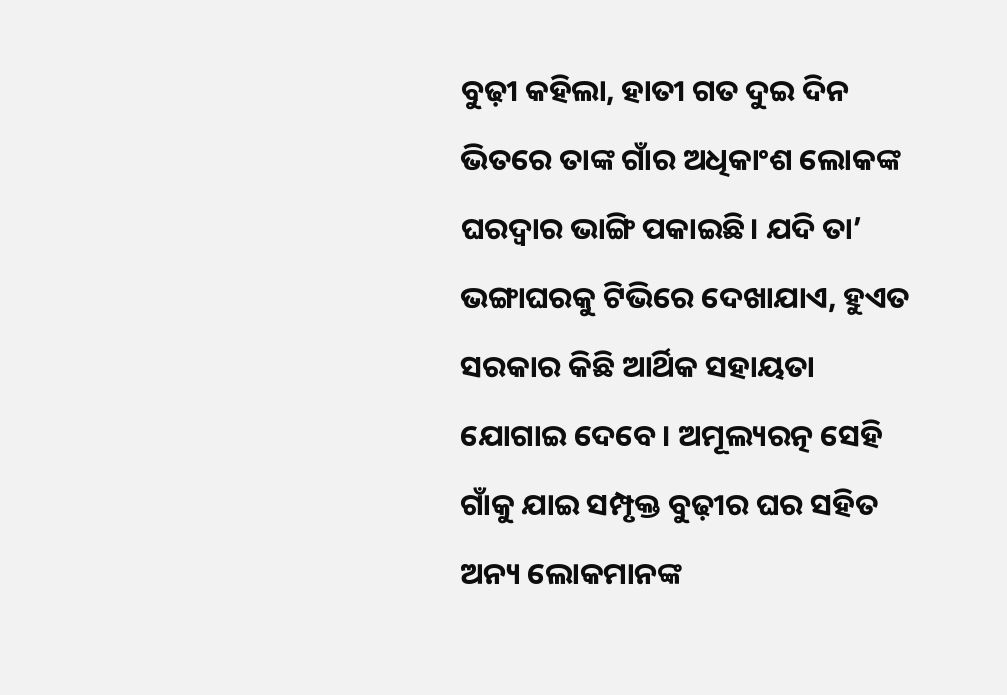ବୁଢ଼ୀ କହିଲା, ହାତୀ ଗତ ଦୁଇ ଦିନ ଭିତରେ ତାଙ୍କ ଗାଁର ଅଧିକାଂଶ ଲୋକଙ୍କ ଘରଦ୍ୱାର ଭାଙ୍ଗି ପକାଇଛି। ଯଦି ତା’ ଭଙ୍ଗାଘରକୁ ଟିଭିରେ ଦେଖାଯାଏ, ହୁଏତ ସରକାର କିଛି ଆର୍ଥିକ ସହାୟତା ଯୋଗାଇ ଦେବେ। ଅମୂଲ୍ୟରତ୍ନ ସେହି ଗାଁକୁ ଯାଇ ସମ୍ପୃକ୍ତ ବୁଢ଼ୀର ଘର ସହିତ ଅନ୍ୟ ଲୋକମାନଙ୍କ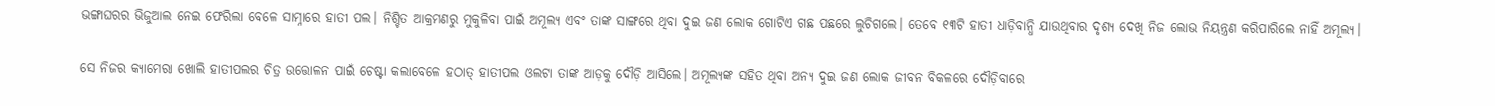ଭଙ୍ଗାଘରର ଭିଜୁଆଲ ନେଇ ଫେରିଲା ବେଳେ ସାମ୍ନାରେ ହାତୀ ପଲ। ନିଶ୍ଚିତ ଆକ୍ରମଣରୁ ମୁକୁଳିବା ପାଇଁ ଅମୂଲ୍ୟ ଏବଂ ତାଙ୍କ ସାଙ୍ଗରେ ଥିବା ଦୁଇ ଜଣ ଲୋକ ଗୋଟିଏ ଗଛ ପଛରେ ଲୁଚିଗଲେ। ତେବେ ୧୩ଟି ହାତୀ ଧାଡ଼ିବାନ୍ଧି ଯାଉଥିବାର ଦୃଶ୍ୟ ଦେଖି ନିଜ ଲୋଭ ନିୟନ୍ତ୍ରଣ କରିପାରିଲେ ନାହିଁ ଅମୂଲ୍ୟ।

ସେ ନିଜର କ୍ୟାମେରା ଖୋଲି ହାତୀପଲର ଚିତ୍ର ଉତ୍ତୋଳନ ପାଇଁ ଚେଷ୍ଟା କଲାବେଳେ ହଠାତ୍ ହାତୀପଲ ଓଲଟା ତାଙ୍କ ଆଡ଼କୁ ଦୌଡ଼ି ଆସିଲେ। ଅମୂଲ୍ୟଙ୍କ ସହିତ ଥିବା ଅନ୍ୟ ଦୁଇ ଜଣ ଲୋକ ଜୀବନ ବିକଳରେ ଦୌଡ଼ିବାରେ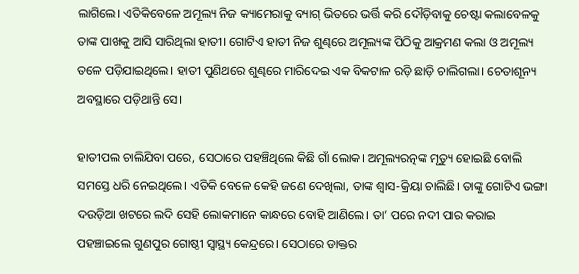ଲାଗିଲେ। ଏତିକିବେଳେ ଅମୂଲ୍ୟ ନିଜ କ୍ୟାମେରାକୁ ବ୍ୟାଗ୍ ଭିତରେ ଭର୍ତ୍ତି କରି ଦୌଡ଼ିବାକୁ ଚେଷ୍ଟା କଲାବେଳକୁ ତାଙ୍କ ପାଖକୁ ଆସି ସାରିଥିଲା ହାତୀ। ଗୋଟିଏ ହାତୀ ନିଜ ଶୁଣ୍ଢରେ ଅମୂଲ୍ୟଙ୍କ ପିଠିକୁ ଆକ୍ରମଣ କଲା ଓ ଅମୂଲ୍ୟ ତଳେ ପଡ଼ିଯାଇଥିଲେ। ହାତୀ ପୁଣିଥରେ ଶୁଣ୍ଢରେ ମାରିଦେଇ ଏକ ବିକଟାଳ ରଡ଼ି ଛାଡ଼ି ଚାଲିଗଲା। ଚେତାଶୂନ୍ୟ ଅବସ୍ଥାରେ ପଡ଼ିଥାନ୍ତି ସେ।

ହାତୀପଲ ଚାଲିଯିବା ପରେ, ସେଠାରେ ପହଞ୍ଚିଥିଲେ କିଛି ଗାଁ ଲୋକ। ଅମୂଲ୍ୟରତ୍ନଙ୍କ ମୃତ୍ୟୁ ହୋଇଛି ବୋଲି ସମସ୍ତେ ଧରି ନେଇଥିଲେ। ଏତିକି ବେଳେ କେହି ଜଣେ ଦେଖିଲା, ତାଙ୍କ ଶ୍ୱାସ-କ୍ରିୟା ଚାଲିଛି। ତାଙ୍କୁ ଗୋଟିଏ ଭଙ୍ଗା ଦଉଡ଼ିଆ ଖଟରେ ଲଦି ସେହି ଲୋକମାନେ କାନ୍ଧରେ ବୋହି ଆଣିଲେ। ତା’ ପରେ ନଦୀ ପାର କରାଇ ପହଞ୍ଚାଇଲେ ଗୁଣପୁର ଗୋଷ୍ଠୀ ସ୍ୱାସ୍ଥ୍ୟ କେନ୍ଦ୍ରରେ। ସେଠାରେ ଡାକ୍ତର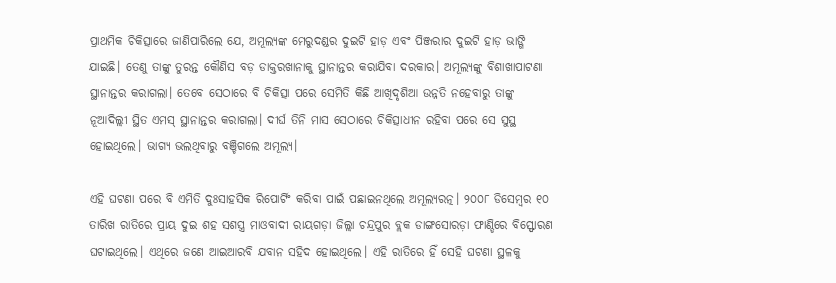ପ୍ରାଥମିକ ଚିକିତ୍ସାରେ ଜାଣିପାରିଲେ ଯେ, ଅମୂଲ୍ୟଙ୍କ ମେରୁଦଣ୍ଡର ଦୁଇଟି ହାଡ଼ ଏବଂ ପିଞ୍ଜରାର ଦୁଇଟି ହାଡ଼ ଭାଙ୍ଗି ଯାଇଛି। ତେଣୁ ତାଙ୍କୁ ତୁରନ୍ତ କୌଣିସ ବଡ଼ ଡାକ୍ତରଖାନାକୁ ସ୍ଥାନାନ୍ତର କରାଯିବା ଦରକାର। ଅମୂଲ୍ୟଙ୍କୁ ବିଶାଖାପାଟଣା ସ୍ଥାନାନ୍ତର କରାଗଲା। ତେବେ ସେଠାରେ ବି ଚିକିତ୍ସା ପରେ ସେମିତି କିଛି ଆଖିଦୃଶିଆ ଉନ୍ନତି ନହେବାରୁ ତାଙ୍କୁ ନୂଆଦିଲ୍ଲୀ ସ୍ଥିତ ଏମସ୍ ସ୍ଥାନାନ୍ତର କରାଗଲା। ଦୀର୍ଘ ତିନି ମାସ ସେଠାରେ ଚିକିତ୍ସାଧୀନ ରହିବା ପରେ ସେ ସୁସ୍ଥ ହୋଇଥିଲେ। ଭାଗ୍ୟ ଭଲଥିବାରୁ ବଞ୍ଚିଗଲେ ଅମୂଲ୍ୟ।

ଏହି ଘଟଣା ପରେ ବି ଏମିତି ଦୁଃସାହସିକ ରିପୋର୍ଟିଂ କରିବା ପାଇଁ ପଛାଇନଥିଲେ ଅମୂଲ୍ୟରତ୍ନ। ୨୦୦୮ ଡିସେମ୍ବର ୧୦  ତାରିଖ ରାତିରେ ପ୍ରାୟ ଦୁଇ ଶହ ସଶସ୍ତ୍ର ମାଓବାଦୀ ରାୟଗଡ଼ା ଜିଲ୍ଲା ଚନ୍ଦ୍ରପୁର ବ୍ଲକ ଡାଙ୍ଗସୋରଡ଼ା ଫାଣ୍ଡିରେ ବିସ୍ଫୋରଣ ଘଟାଇଥିଲେ। ଏଥିରେ ଜଣେ ଆଇଆରବି ଯବାନ ସହିଦ ହୋଇଥିଲେ। ଏହି ରାତିରେ ହିଁ ସେହି ଘଟଣା ସ୍ଥଳକୁ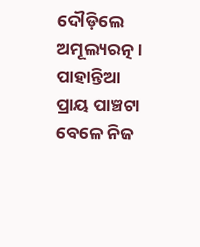ଦୌଡ଼ିଲେ ଅମୂଲ୍ୟରତ୍ନ। ପାହାନ୍ତିଆ ପ୍ରାୟ ପାଞ୍ଚଟା ବେଳେ ନିଜ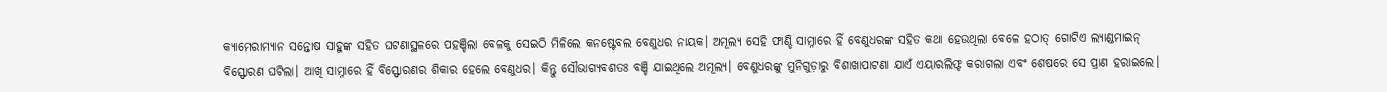କ୍ୟାମେରାମ୍ୟାନ ସନ୍ତୋଷ ସାହୁଙ୍କ ସହିତ ଘଟଣାସ୍ଥଳରେ ପହଞ୍ଚିଲା ବେଳକୁ ସେଇଠି ମିଳିଲେ କନଷ୍ଟେବଲ ବେଣୁଧର ନାୟକ। ଅମୂଲ୍ୟ ସେହି ଫାଣ୍ଡି ସାମ୍ନାରେ ହିଁ ବେଣୁଧରଙ୍କ ସହିତ କଥା ହେଉଥିଲା ବେଳେ ହଠାତ୍ ଗୋଟିଏ ଲ୍ୟାଣ୍ଡମାଇନ୍ ବିସ୍ଫୋରଣ ଘଟିଲା। ଆଖି ସାମ୍ନାରେ ହିଁ ବିସ୍ଫୋରଣର ଶିକାର ହେଲେ ବେଣୁଧର। କିନ୍ତୁ ସୌଭାଗ୍ୟବଶତଃ ବଞ୍ଚି ଯାଇଥିଲେ ଅମୂଲ୍ୟ। ବେଣୁଧରଙ୍କୁ ମୁନିଗୁଡ଼ାରୁ ବିଶାଖାପାଟଣା ଯାଏଁ ଏୟାରଲିଫ୍ଟ କରାଗଲା ଏବଂ ଶେଷରେ ସେ ପ୍ରାଣ ହରାଇଲେ।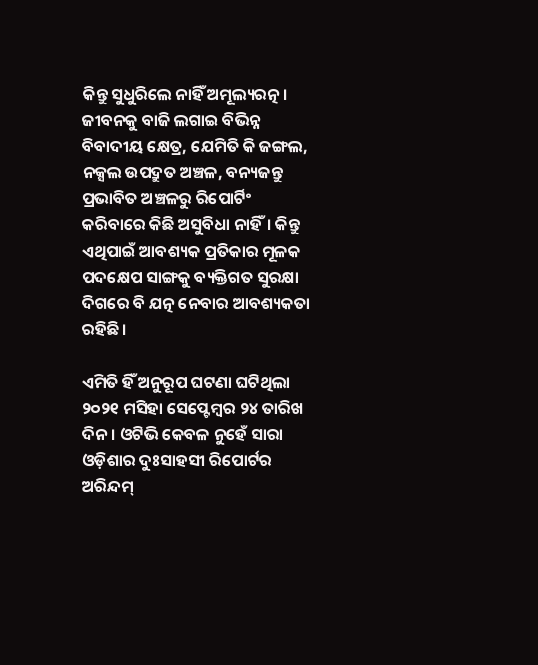କିନ୍ତୁ ସୁଧୁରିଲେ ନାହିଁ ଅମୂଲ୍ୟରତ୍ନ। ଜୀବନକୁ ବାଜି ଲଗାଇ ବିଭିନ୍ନ ବିବାଦୀୟ କ୍ଷେତ୍ର, ଯେମିତି କି ଜଙ୍ଗଲ, ନକ୍ସଲ ଉପଦ୍ରୁତ ଅଞ୍ଚଳ, ବନ୍ୟଜନ୍ତୁ ପ୍ରଭାବିତ ଅଞ୍ଚଳରୁ ରିପୋର୍ଟିଂ କରିବାରେ କିଛି ଅସୁବିଧା ନାହିଁ। କିନ୍ତୁ ଏଥିପାଇଁ ଆବଶ୍ୟକ ପ୍ରତିକାର ମୂଳକ ପଦକ୍ଷେପ ସାଙ୍ଗକୁ ବ୍ୟକ୍ତିଗତ ସୁରକ୍ଷା ଦିଗରେ ବି ଯତ୍ନ ନେବାର ଆବଶ୍ୟକତା ରହିଛି।

ଏମିତି ହିଁ ଅନୁରୂପ ଘଟଣା ଘଟିଥିଲା ୨୦୨୧ ମସିହା ସେପ୍ଟେମ୍ବର ୨୪ ତାରିଖ ଦିନ। ଓଟିଭି କେବଳ ନୁହେଁ ସାରା ଓଡ଼ିଶାର ଦୁଃସାହସୀ ରିପୋର୍ଟର ଅରିନ୍ଦମ୍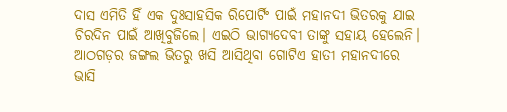ଦାସ ଏମିତି ହିଁ ଏକ ଦୁଃସାହସିକ ରିପୋର୍ଟିଂ ପାଇଁ ମହାନଦୀ ଭିତରକୁ ଯାଇ ଚିରଦିନ ପାଇଁ ଆଖିବୁଜିଲେ। ଏଇଠି ଭାଗ୍ୟଦେବୀ ତାଙ୍କୁ ସହାୟ ହେଲେନି। ଆଠଗଡ଼ର ଜଙ୍ଗଲ ଭିତରୁ ଖସି ଆସିଥିବା ଗୋଟିଏ ହାତୀ ମହାନଦୀରେ ଭାସି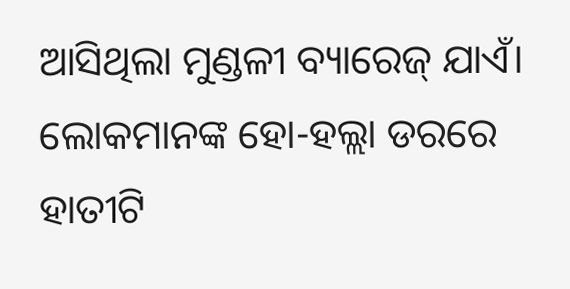ଆସିଥିଲା ମୁଣ୍ଡଳୀ ବ୍ୟାରେଜ୍ ଯାଏଁ। ଲୋକମାନଙ୍କ ହୋ-ହଲ୍ଲା ଡରରେ ହାତୀଟି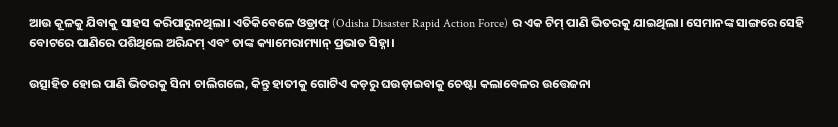ଆଉ କୂଳକୁ ଯିବାକୁ ସାହସ କରିପାରୁନଥିଲା। ଏତିକିବେଳେ ଓଡ୍ରାଫ୍ (Odisha Disaster Rapid Action Force) ର ଏକ ଟିମ୍ ପାଣି ଭିତରକୁ ଯାଇଥିଲା। ସେମାନଙ୍କ ସାଙ୍ଗରେ ସେହି ବୋଟରେ ପାଣିରେ ପଶିଥିଲେ ଅରିନ୍ଦମ୍ ଏବଂ ତାଙ୍କ କ୍ୟାମେରାମ୍ୟାନ୍ ପ୍ରଭାତ ସିହ୍ନା।

ଉତ୍ସାହିତ ହୋଇ ପାଣି ଭିତରକୁ ସିନା ଚାଲିଗଲେ, କିନ୍ତୁ ହାତୀକୁ ଗୋଟିଏ କଡ଼ରୁ ଘଉଡ଼ାଇବାକୁ ଚେଷ୍ଟା କଲାବେଳର ଉତ୍ତେଜନା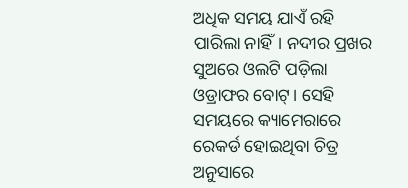ଅଧିକ ସମୟ ଯାଏଁ ରହି ପାରିଲା ନାହିଁ। ନଦୀର ପ୍ରଖର ସୁଅରେ ଓଲଟି ପଡ଼ିଲା ଓଡ୍ରାଫର ବୋଟ୍। ସେହି ସମୟରେ କ୍ୟାମେରାରେ ରେକର୍ଡ ହୋଇଥିବା ଚିତ୍ର ଅନୁସାରେ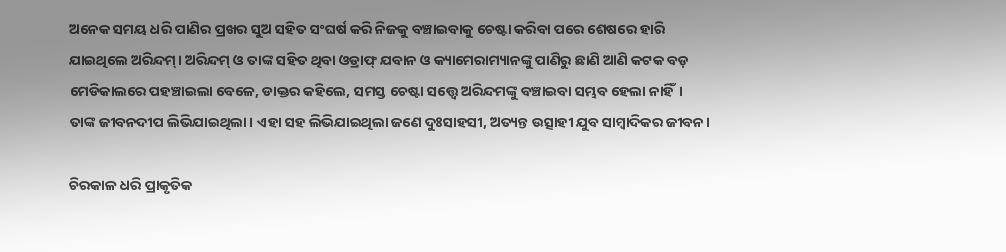ଅନେକ ସମୟ ଧରି ପାଣିର ପ୍ରଖର ସୁଅ ସହିତ ସଂଘର୍ଷ କରି ନିଜକୁ ବଞ୍ଚାଇବାକୁ ଚେଷ୍ଟା କରିବା ପରେ ଶେଷରେ ହାରି ଯାଇଥିଲେ ଅରିନ୍ଦମ୍। ଅରିନ୍ଦମ୍ ଓ ତାଙ୍କ ସହିତ ଥିବା ଓଡ୍ରାଫ୍ ଯବାନ ଓ କ୍ୟାମେରାମ୍ୟାନଙ୍କୁ ପାଣିରୁ ଛାଣି ଆଣି କଟକ ବଡ଼ ମେଡିକାଲରେ ପହଞ୍ଚାଇଲା ବେଳେ, ଡାକ୍ତର କହିଲେ, ସମସ୍ତ ଚେଷ୍ଟା ସତ୍ତ୍ୱେ ଅରିନ୍ଦମଙ୍କୁ ବଞ୍ଚାଇବା ସମ୍ଭବ ହେଲା ନାହିଁ। ତାଙ୍କ ଜୀବନଦୀପ ଲିଭିଯାଇଥିଲା। ଏହା ସହ ଲିଭିଯାଇଥିଲା ଜଣେ ଦୁଃସାହସୀ, ଅତ୍ୟନ୍ତ ଉତ୍ସାହୀ ଯୁବ ସାମ୍ବାଦିକର ଜୀବନ।

ଚିରକାଳ ଧରି ପ୍ରାକୃତିକ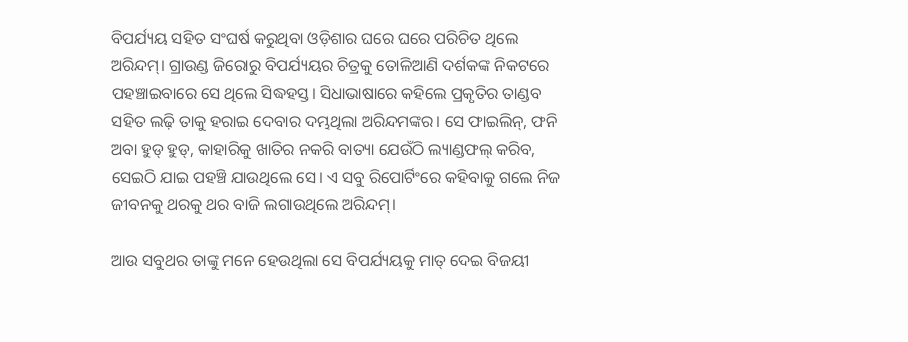ବିପର୍ଯ୍ୟୟ ସହିତ ସଂଘର୍ଷ କରୁଥିବା ଓଡ଼ିଶାର ଘରେ ଘରେ ପରିଚିତ ଥିଲେ ଅରିନ୍ଦମ୍। ଗ୍ରାଉଣ୍ଡ ଜିରୋରୁ ବିପର୍ଯ୍ୟୟର ଚିତ୍ରକୁ ତୋଳିଆଣି ଦର୍ଶକଙ୍କ ନିକଟରେ ପହଞ୍ଚାଇବାରେ ସେ ଥିଲେ ସିଦ୍ଧହସ୍ତ। ସିଧାଭାଷାରେ କହିଲେ ପ୍ରକୃତିର ତାଣ୍ଡବ ସହିତ ଲଢ଼ି ତାକୁ ହରାଇ ଦେବାର ଦମ୍ଭଥିଲା ଅରିନ୍ଦମଙ୍କର। ସେ ଫାଇଲିନ୍, ଫନି ଅବା ହୁଡ୍ ହୁଡ୍, କାହାରିକୁ ଖାତିର ନକରି ବାତ୍ୟା ଯେଉଁଠି ଲ୍ୟାଣ୍ଡଫଲ୍ କରିବ, ସେଇଠି ଯାଇ ପହଞ୍ଚି ଯାଉଥିଲେ ସେ। ଏ ସବୁ ରିପୋର୍ଟିଂରେ କହିବାକୁ ଗଲେ ନିଜ ଜୀବନକୁ ଥରକୁ ଥର ବାଜି ଲଗାଉଥିଲେ ଅରିନ୍ଦମ୍।

ଆଉ ସବୁଥର ତାଙ୍କୁ ମନେ ହେଉଥିଲା ସେ ବିପର୍ଯ୍ୟୟକୁ ମାତ୍ ଦେଇ ବିଜୟୀ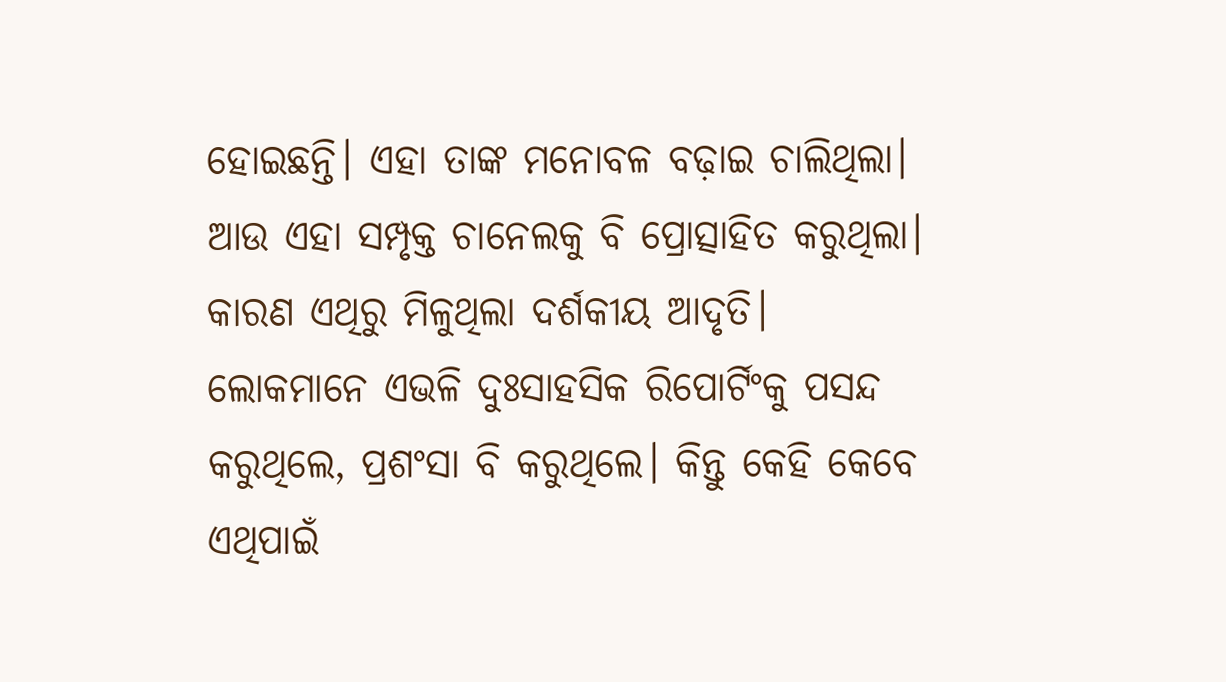ହୋଇଛନ୍ତି। ଏହା ତାଙ୍କ ମନୋବଳ ବଢ଼ାଇ ଚାଲିଥିଲା। ଆଉ ଏହା ସମ୍ପୃକ୍ତ ଚାନେଲକୁ ବି ପ୍ରୋତ୍ସାହିତ କରୁଥିଲା। କାରଣ ଏଥିରୁ ମିଳୁଥିଲା ଦର୍ଶକୀୟ ଆଦୃତି। ଲୋକମାନେ ଏଭଳି ଦୁଃସାହସିକ ରିପୋର୍ଟିଂକୁ ପସନ୍ଦ କରୁଥିଲେ, ପ୍ରଶଂସା ବି କରୁଥିଲେ। କିନ୍ତୁ କେହି କେବେ ଏଥିପାଇଁ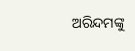ଅରିନ୍ଦମଙ୍କୁ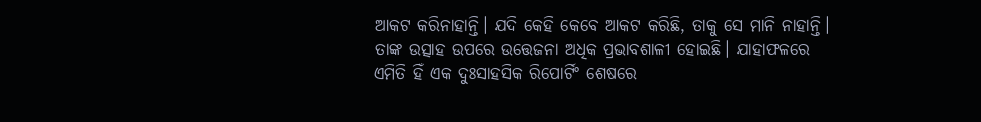ଆକଟ କରିନାହାନ୍ତି। ଯଦି କେହି କେବେ ଆକଟ କରିଛି, ତାକୁ ସେ ମାନି ନାହାନ୍ତି। ତାଙ୍କ ଉତ୍ସାହ ଉପରେ ଉତ୍ତେଜନା ଅଧିକ ପ୍ରଭାବଶାଳୀ ହୋଇଛି। ଯାହାଫଳରେ ଏମିତି ହିଁ ଏକ ଦୁଃସାହସିକ ରିପୋର୍ଟିଂ ଶେଷରେ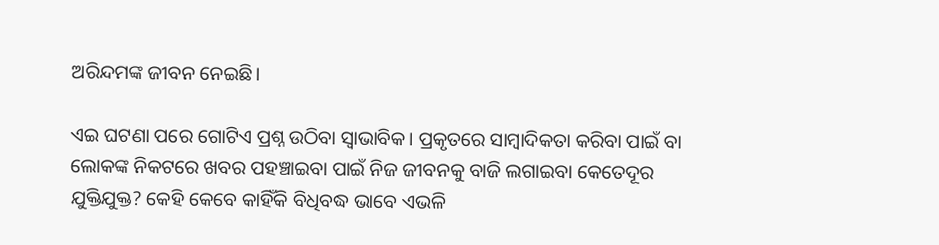ଅରିନ୍ଦମଙ୍କ ଜୀବନ ନେଇଛି।

ଏଇ ଘଟଣା ପରେ ଗୋଟିଏ ପ୍ରଶ୍ନ ଉଠିବା ସ୍ୱାଭାବିକ। ପ୍ରକୃତରେ ସାମ୍ବାଦିକତା କରିବା ପାଇଁ ବା ଲୋକଙ୍କ ନିକଟରେ ଖବର ପହଞ୍ଚାଇବା ପାଇଁ ନିଜ ଜୀବନକୁ ବାଜି ଲଗାଇବା କେତେଦୂର ଯୁକ୍ତିଯୁକ୍ତ? କେହି କେବେ କାହିଁକି ବିଧିବଦ୍ଧ ଭାବେ ଏଭଳି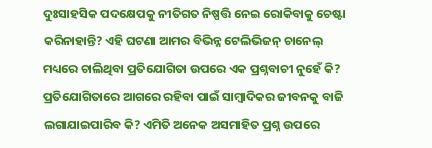ଦୁଃସାହସିକ ପଦକ୍ଷେପକୁ ନୀତିଗତ ନିଷ୍ପତ୍ତି ନେଇ ରୋକିବାକୁ ଚେଷ୍ଟା କରିନାହାନ୍ତି? ଏହି ଘଟଣା ଆମର ବିଭିନ୍ନ ଟେଲିଭିଜନ୍ ଚାନେଲ୍ ମଧ୍ୟରେ ଚାଲିଥିବା ପ୍ରତିଯୋଗିତା ଉପରେ ଏକ ପ୍ରଶ୍ନବାଚୀ ନୁହେଁ କି? ପ୍ରତିଯୋଗିତାରେ ଆଗରେ ରହିବା ପାଇଁ ସାମ୍ବାଦିକର ଜୀବନକୁ ବାଜି ଲଗାଯାଇପାରିବ କି? ଏମିତି ଅନେକ ଅସମାହିତ ପ୍ରଶ୍ନ ଉପରେ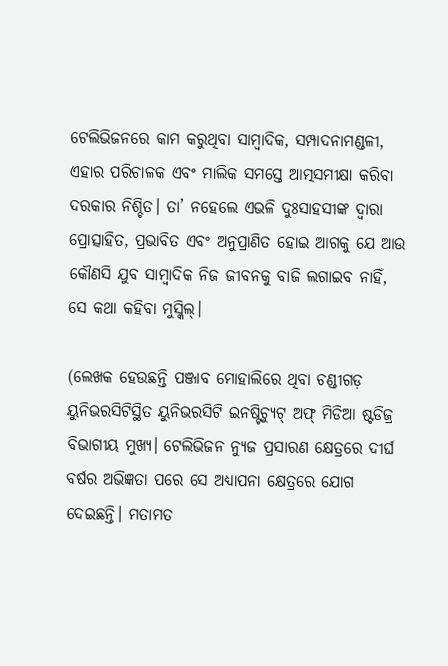ଟେଲିଭିଜନରେ କାମ କରୁଥିବା ସାମ୍ବାଦିକ, ସମ୍ପାଦନାମଣ୍ଡଳୀ, ଏହାର ପରିଚାଳକ ଏବଂ ମାଲିକ ସମସ୍ତେ ଆତ୍ମସମୀକ୍ଷା କରିବା ଦରକାର ନିଶ୍ଚିତ। ତା’ ନହେଲେ ଏଭଳି ଦୁଃସାହସୀଙ୍କ ଦ୍ୱାରା ପ୍ରୋତ୍ସାହିତ, ପ୍ରଭାବିତ ଏବଂ ଅନୁପ୍ରାଣିତ ହୋଇ ଆଗକୁ ଯେ ଆଉ କୌଣସି ଯୁବ ସାମ୍ବାଦିକ ନିଜ ଜୀବନକୁ ବାଜି ଲଗାଇବ ନାହିଁ, ସେ କଥା କହିବା ମୁସ୍କିଲ୍।

(ଲେଖକ ହେଉଛନ୍ତି ପଞ୍ଜାବ ମୋହାଲିରେ ଥିବା ଚଣ୍ଡୀଗଡ଼ ୟୁନିଭରସିଟିସ୍ଥିତ ୟୁନିଭରସିଟି ଇନଷ୍ଟିଚ୍ୟୁଟ୍ ଅଫ୍ ମିଡିଆ ଷ୍ଟଡିଜ୍ର ବିଭାଗୀୟ ମୁଖ୍ୟ। ଟେଲିଭିଜନ ନ୍ୟୁଜ ପ୍ରସାରଣ କ୍ଷେତ୍ରରେ ଦୀର୍ଘ ବର୍ଷର ଅଭିଜ୍ଞତା ପରେ ସେ ଅଧ୍ୟାପନା କ୍ଷେତ୍ରରେ ଯୋଗ ଦେଇଛନ୍ତି। ମତାମତ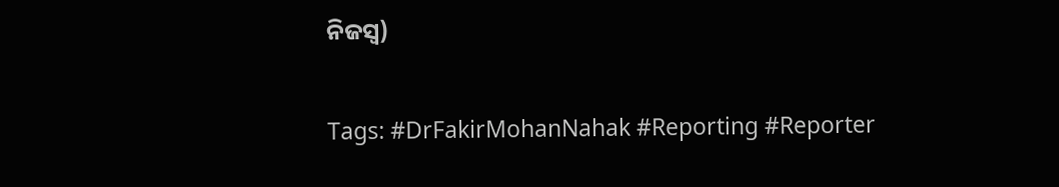ନିଜସ୍ୱ)

Tags: #DrFakirMohanNahak #Reporting #Reporter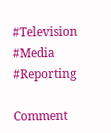#Television #Media #Reporting

Comment